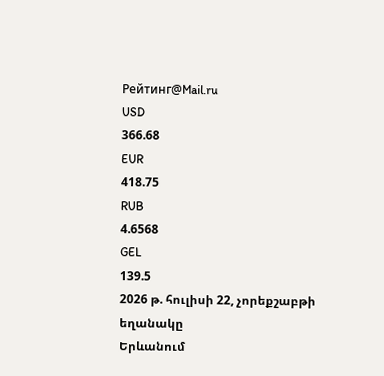Рейтинг@Mail.ru
USD
366.68
EUR
418.75
RUB
4.6568
GEL
139.5
2026 թ. հուլիսի 22, չորեքշաբթի
եղանակը
Երևանում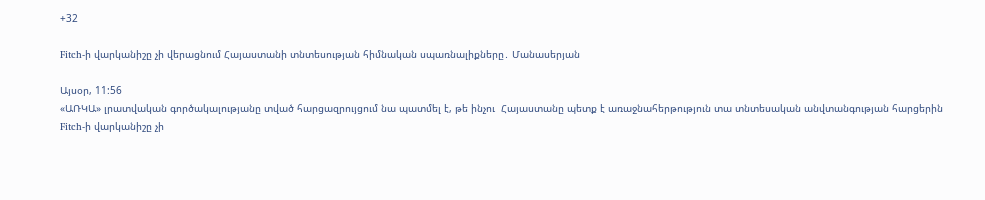+32

Fitch-ի վարկանիշը չի վերացնում Հայաստանի տնտեսության հիմնական սպառնալիքները․ Մանասերյան

Այսօր, 11:56
«ԱՌԿԱ» լրատվական գործակալությանը տված հարցազրույցում նա պատմել է, թե ինչու  Հայաստանը պետք է առաջնահերթություն տա տնտեսական անվտանգության հարցերին
Fitch-ի վարկանիշը չի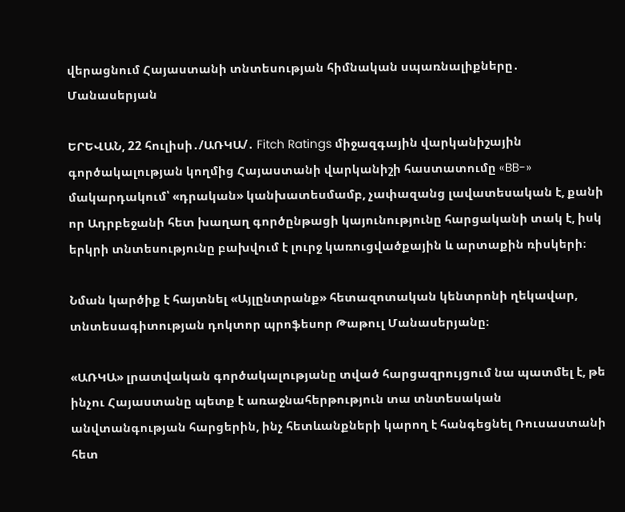վերացնում Հայաստանի տնտեսության հիմնական սպառնալիքները․ Մանասերյան

ԵՐԵՎԱՆ, 22 հուլիսի․/ԱՌԿԱ/․ Fitch Ratings միջազգային վարկանիշային գործակալության կողմից Հայաստանի վարկանիշի հաստատումը «BB-» մակարդակում՝ «դրական» կանխատեսմամբ, չափազանց լավատեսական է, քանի որ Ադրբեջանի հետ խաղաղ գործընթացի կայունությունը հարցականի տակ է, իսկ երկրի տնտեսությունը բախվում է լուրջ կառուցվածքային և արտաքին ռիսկերի։

Նման կարծիք է հայտնել «Այլընտրանք» հետազոտական կենտրոնի ղեկավար, տնտեսագիտության դոկտոր պրոֆեսոր Թաթուլ Մանասերյանը։

«ԱՌԿԱ» լրատվական գործակալությանը տված հարցազրույցում նա պատմել է, թե ինչու Հայաստանը պետք է առաջնահերթություն տա տնտեսական անվտանգության հարցերին, ինչ հետևանքների կարող է հանգեցնել Ռուսաստանի հետ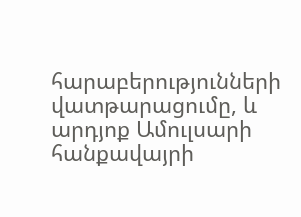հարաբերությունների վատթարացումը, և արդյոք Ամուլսարի հանքավայրի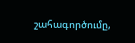շահագործումը,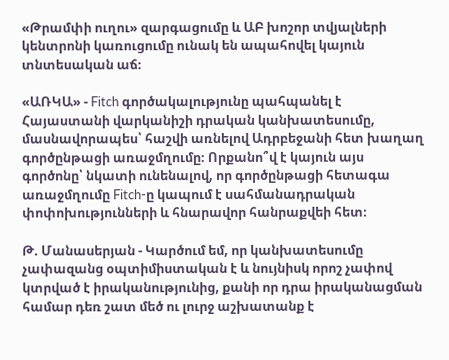«Թրամփի ուղու» զարգացումը և ԱԲ խոշոր տվյալների կենտրոնի կառուցումը ունակ են ապահովել կայուն տնտեսական աճ։

«ԱՌԿԱ» - Fitch գործակալությունը պահպանել է Հայաստանի վարկանիշի դրական կանխատեսումը, մասնավորապես՝ հաշվի առնելով Ադրբեջանի հետ խաղաղ գործընթացի առաջմղումը։ Որքանո՞վ է կայուն այս գործոնը՝ նկատի ունենալով, որ գործընթացի հետագա առաջմղումը Fitch-ը կապում է սահմանադրական փոփոխությունների և հնարավոր հանրաքվեի հետ։

Թ. Մանասերյան - Կարծում եմ, որ կանխատեսումը չափազանց օպտիմիստական է և նույնիսկ որոշ չափով կտրված է իրականությունից, քանի որ դրա իրականացման համար դեռ շատ մեծ ու լուրջ աշխատանք է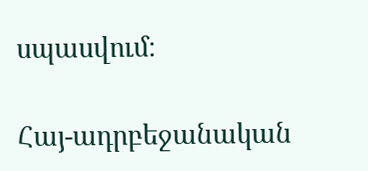սպասվում։

Հայ-ադրբեջանական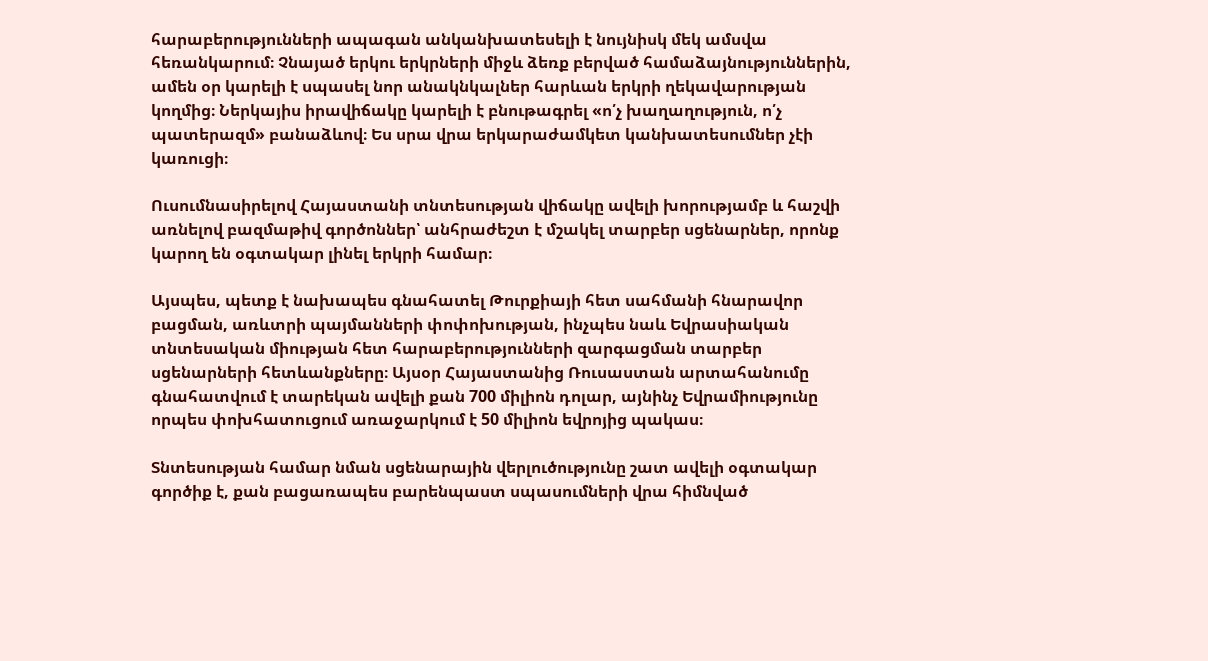հարաբերությունների ապագան անկանխատեսելի է նույնիսկ մեկ ամսվա հեռանկարում։ Չնայած երկու երկրների միջև ձեռք բերված համաձայնություններին, ամեն օր կարելի է սպասել նոր անակնկալներ հարևան երկրի ղեկավարության կողմից։ Ներկայիս իրավիճակը կարելի է բնութագրել «ո՛չ խաղաղություն, ո՛չ պատերազմ» բանաձևով։ Ես սրա վրա երկարաժամկետ կանխատեսումներ չէի կառուցի։

Ուսումնասիրելով Հայաստանի տնտեսության վիճակը ավելի խորությամբ և հաշվի առնելով բազմաթիվ գործոններ՝ անհրաժեշտ է մշակել տարբեր սցենարներ, որոնք կարող են օգտակար լինել երկրի համար։

Այսպես, պետք է նախապես գնահատել Թուրքիայի հետ սահմանի հնարավոր բացման, առևտրի պայմանների փոփոխության, ինչպես նաև Եվրասիական տնտեսական միության հետ հարաբերությունների զարգացման տարբեր սցենարների հետևանքները։ Այսօր Հայաստանից Ռուսաստան արտահանումը գնահատվում է տարեկան ավելի քան 700 միլիոն դոլար, այնինչ Եվրամիությունը որպես փոխհատուցում առաջարկում է 50 միլիոն եվրոյից պակաս։

Տնտեսության համար նման սցենարային վերլուծությունը շատ ավելի օգտակար գործիք է, քան բացառապես բարենպաստ սպասումների վրա հիմնված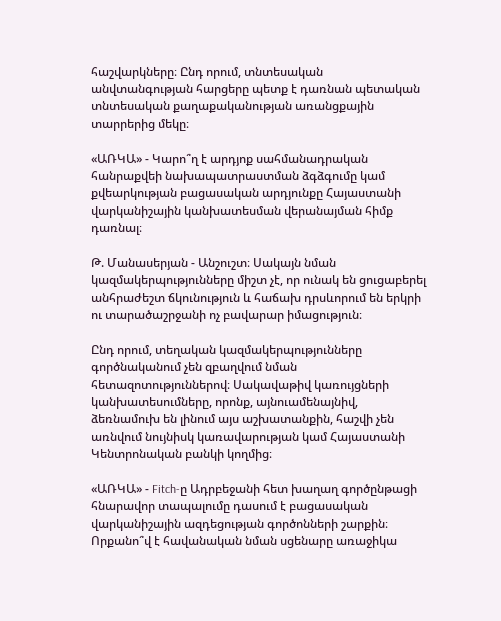հաշվարկները։ Ընդ որում, տնտեսական անվտանգության հարցերը պետք է դառնան պետական տնտեսական քաղաքականության առանցքային տարրերից մեկը։

«ԱՌԿԱ» - Կարո՞ղ է արդյոք սահմանադրական հանրաքվեի նախապատրաստման ձգձգումը կամ քվեարկության բացասական արդյունքը Հայաստանի վարկանիշային կանխատեսման վերանայման հիմք դառնալ։

Թ. Մանասերյան - Անշուշտ։ Սակայն նման կազմակերպությունները միշտ չէ, որ ունակ են ցուցաբերել անհրաժեշտ ճկունություն և հաճախ դրսևորում են երկրի ու տարածաշրջանի ոչ բավարար իմացություն։

Ընդ որում, տեղական կազմակերպությունները գործնականում չեն զբաղվում նման հետազոտություններով։ Սակավաթիվ կառույցների կանխատեսումները, որոնք, այնուամենայնիվ, ձեռնամուխ են լինում այս աշխատանքին, հաշվի չեն առնվում նույնիսկ կառավարության կամ Հայաստանի Կենտրոնական բանկի կողմից։

«ԱՌԿԱ» - Fitch-ը Ադրբեջանի հետ խաղաղ գործընթացի հնարավոր տապալումը դասում է բացասական վարկանիշային ազդեցության գործոնների շարքին։ Որքանո՞վ է հավանական նման սցենարը առաջիկա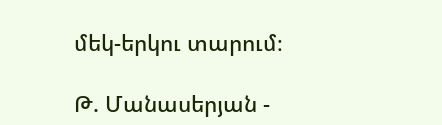մեկ-երկու տարում։

Թ. Մանասերյան -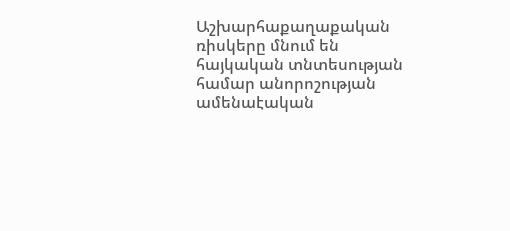Աշխարհաքաղաքական ռիսկերը մնում են հայկական տնտեսության համար անորոշության ամենաէական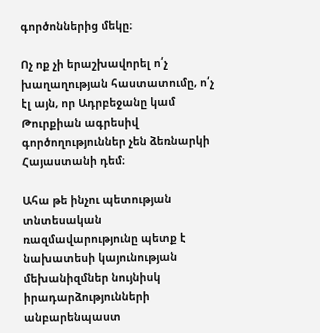գործոններից մեկը։

Ոչ ոք չի երաշխավորել ո՛չ խաղաղության հաստատումը, ո՛չ էլ այն, որ Ադրբեջանը կամ Թուրքիան ագրեսիվ գործողություններ չեն ձեռնարկի Հայաստանի դեմ։

Ահա թե ինչու պետության տնտեսական ռազմավարությունը պետք է նախատեսի կայունության մեխանիզմներ նույնիսկ իրադարձությունների անբարենպաստ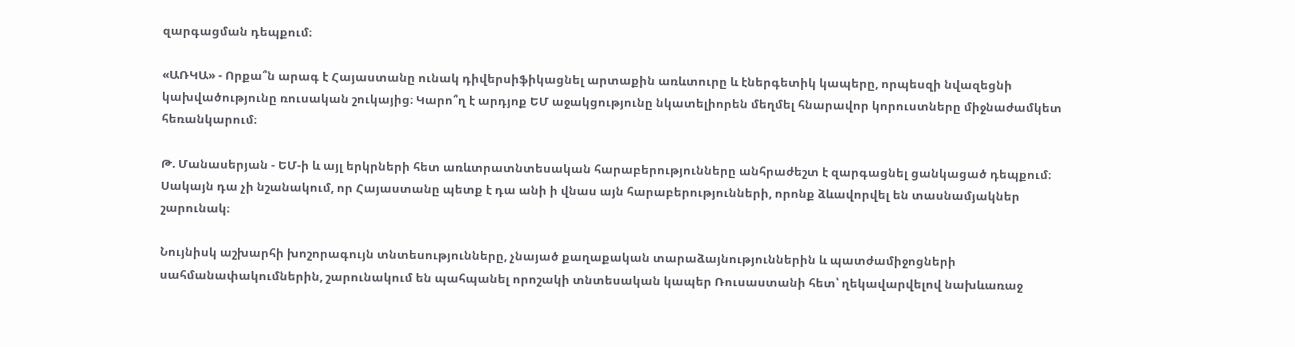զարգացման դեպքում։

«ԱՌԿԱ» - Որքա՞ն արագ է Հայաստանը ունակ դիվերսիֆիկացնել արտաքին առևտուրը և էներգետիկ կապերը, որպեսզի նվազեցնի կախվածությունը ռուսական շուկայից։ Կարո՞ղ է արդյոք ԵՄ աջակցությունը նկատելիորեն մեղմել հնարավոր կորուստները միջնաժամկետ հեռանկարում։

Թ. Մանասերյան - ԵՄ-ի և այլ երկրների հետ առևտրատնտեսական հարաբերությունները անհրաժեշտ է զարգացնել ցանկացած դեպքում։ Սակայն դա չի նշանակում, որ Հայաստանը պետք է դա անի ի վնաս այն հարաբերությունների, որոնք ձևավորվել են տասնամյակներ շարունակ։

Նույնիսկ աշխարհի խոշորագույն տնտեսությունները, չնայած քաղաքական տարաձայնություններին և պատժամիջոցների սահմանափակումներին, շարունակում են պահպանել որոշակի տնտեսական կապեր Ռուսաստանի հետ՝ ղեկավարվելով նախևառաջ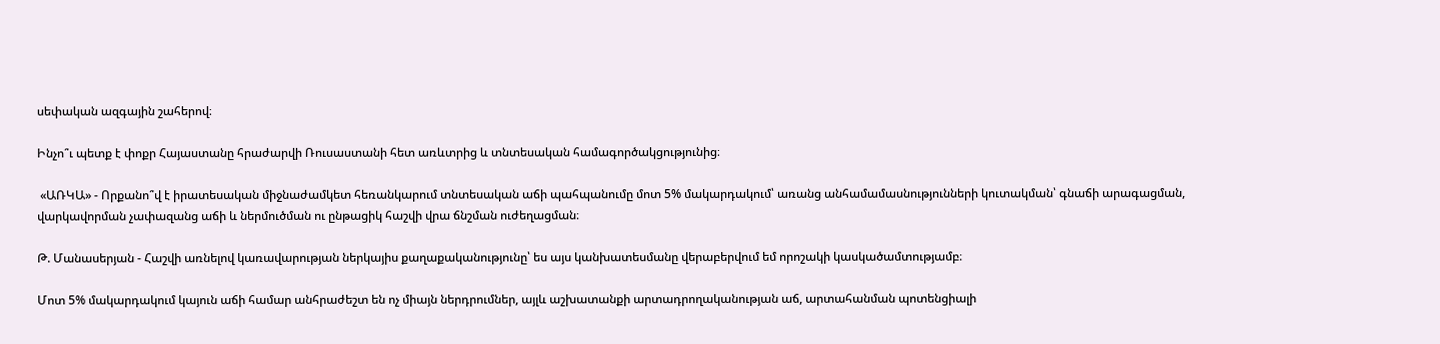սեփական ազգային շահերով։

Ինչո՞ւ պետք է փոքր Հայաստանը հրաժարվի Ռուսաստանի հետ առևտրից և տնտեսական համագործակցությունից։

 «ԱՌԿԱ» - Որքանո՞վ է իրատեսական միջնաժամկետ հեռանկարում տնտեսական աճի պահպանումը մոտ 5% մակարդակում՝ առանց անհամամասնությունների կուտակման՝ գնաճի արագացման, վարկավորման չափազանց աճի և ներմուծման ու ընթացիկ հաշվի վրա ճնշման ուժեղացման։

Թ. Մանասերյան - Հաշվի առնելով կառավարության ներկայիս քաղաքականությունը՝ ես այս կանխատեսմանը վերաբերվում եմ որոշակի կասկածամտությամբ։

Մոտ 5% մակարդակում կայուն աճի համար անհրաժեշտ են ոչ միայն ներդրումներ, այլև աշխատանքի արտադրողականության աճ, արտահանման պոտենցիալի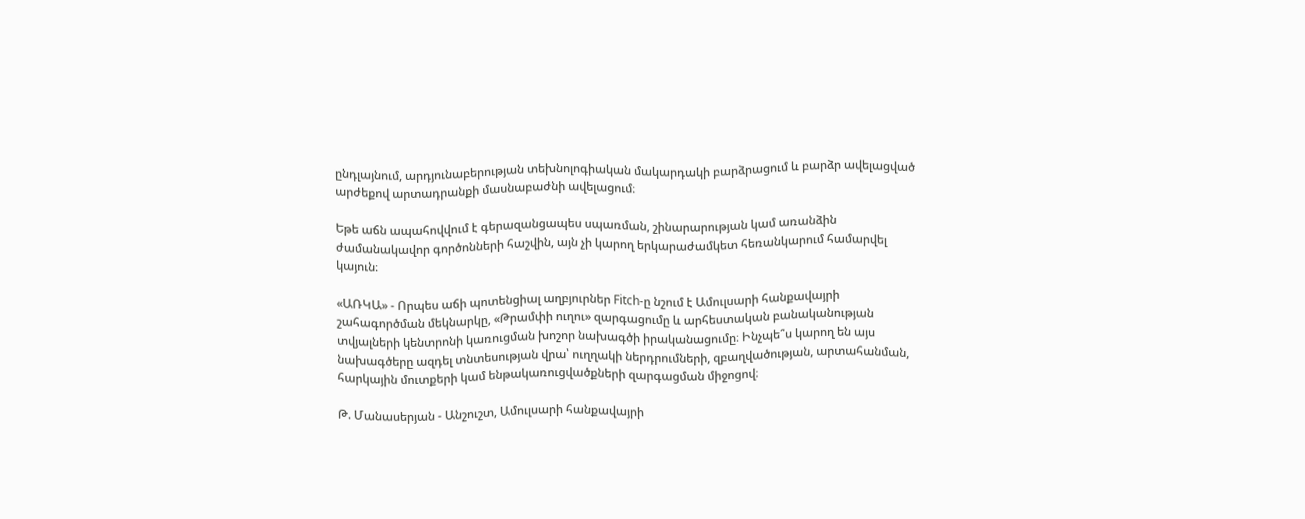ընդլայնում, արդյունաբերության տեխնոլոգիական մակարդակի բարձրացում և բարձր ավելացված արժեքով արտադրանքի մասնաբաժնի ավելացում։

Եթե աճն ապահովվում է գերազանցապես սպառման, շինարարության կամ առանձին ժամանակավոր գործոնների հաշվին, այն չի կարող երկարաժամկետ հեռանկարում համարվել կայուն։

«ԱՌԿԱ» - Որպես աճի պոտենցիալ աղբյուրներ Fitch-ը նշում է Ամուլսարի հանքավայրի շահագործման մեկնարկը, «Թրամփի ուղու» զարգացումը և արհեստական բանականության տվյալների կենտրոնի կառուցման խոշոր նախագծի իրականացումը։ Ինչպե՞ս կարող են այս նախագծերը ազդել տնտեսության վրա՝ ուղղակի ներդրումների, զբաղվածության, արտահանման, հարկային մուտքերի կամ ենթակառուցվածքների զարգացման միջոցով։

Թ. Մանասերյան - Անշուշտ, Ամուլսարի հանքավայրի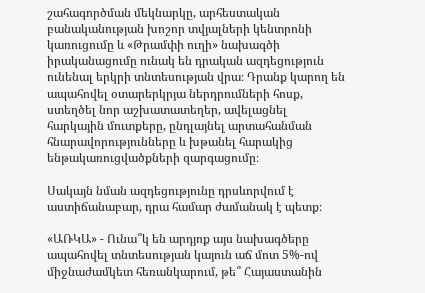շահագործման մեկնարկը, արհեստական բանականության խոշոր տվյալների կենտրոնի կառուցումը և «Թրամփի ուղի» նախագծի իրականացումը ունակ են դրական ազդեցություն ունենալ երկրի տնտեսության վրա։ Դրանք կարող են ապահովել օտարերկրյա ներդրումների հոսք, ստեղծել նոր աշխատատեղեր, ավելացնել հարկային մուտքերը, ընդլայնել արտահանման հնարավորությունները և խթանել հարակից ենթակառուցվածքների զարգացումը։

Սակայն նման ազդեցությունը դրսևորվում է աստիճանաբար, դրա համար ժամանակ է պետք։

«ԱՌԿԱ» - Ունա՞կ են արդյոք այս նախագծերը ապահովել տնտեսության կայուն աճ մոտ 5%-ով միջնաժամկետ հեռանկարում, թե՞ Հայաստանին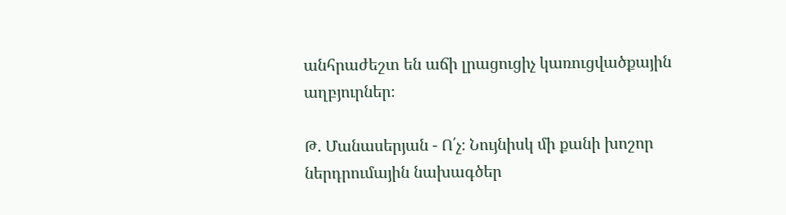անհրաժեշտ են աճի լրացուցիչ կառուցվածքային աղբյուրներ։

Թ. Մանասերյան - Ո՛չ։ Նույնիսկ մի քանի խոշոր ներդրումային նախագծեր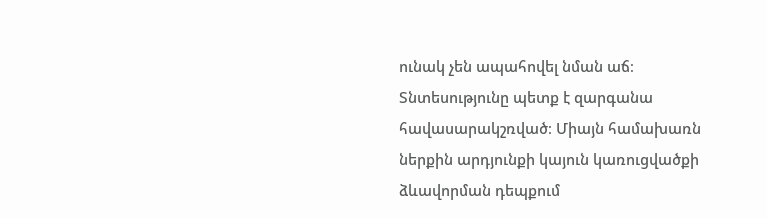ունակ չեն ապահովել նման աճ։ Տնտեսությունը պետք է զարգանա հավասարակշռված։ Միայն համախառն ներքին արդյունքի կայուն կառուցվածքի ձևավորման դեպքում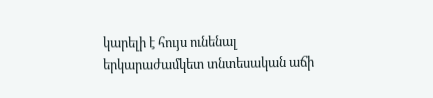կարելի է հույս ունենալ երկարաժամկետ տնտեսական աճի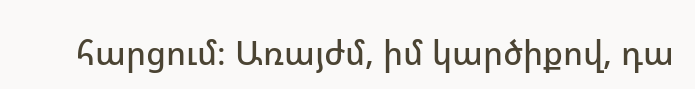հարցում։ Առայժմ, իմ կարծիքով, դա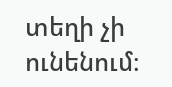տեղի չի ունենում։